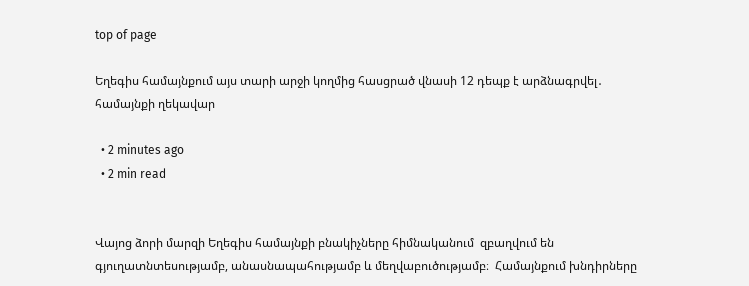top of page

Եղեգիս համայնքում այս տարի արջի կողմից հասցրած վնասի 12 դեպք է արձնագրվել․ համայնքի ղեկավար

  • 2 minutes ago
  • 2 min read


Վայոց ձորի մարզի Եղեգիս համայնքի բնակիչները հիմնականում  զբաղվում են գյուղատնտեսությամբ, անասնապահությամբ և մեղվաբուծությամբ։  Համայնքում խնդիրները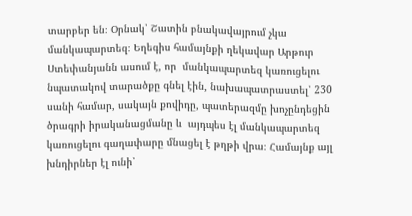տարբեր են։ Օրնակ՝ Շատին բնակավայրում չկա մանկապարտեզ։ Եղեգիս համայնքի ղեկավար Արթուր Ստեփանյանն ասում է, որ  մանկապարտեզ կառուցելու նպատակով տարածքը գնել էին, նախապատրաստել՝ 230 սանի համար, սակայն քովիդը, պատերազմը խոչընդեցին ծրագրի իրականացմանը և  այդպես էլ մանկապարտեզ կառուցելու գաղափարը մնացել է թղթի վրա։ Համայնք այլ խնդիրներ էլ ունի՝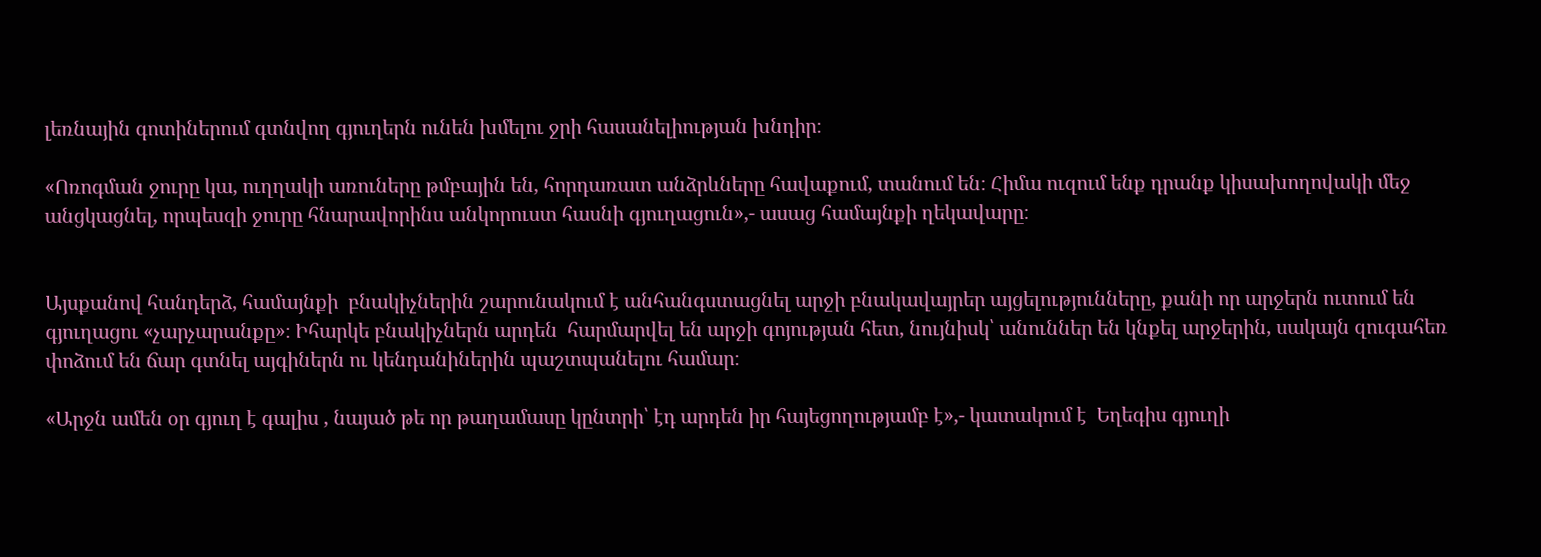լեռնային գոտիներում գտնվող գյուղերն ունեն խմելու ջրի հասանելիության խնդիր։

«Ոռոգման ջուրը կա, ուղղակի առուները թմբային են, հորդառատ անձրևները հավաքում, տանում են։ Հիմա ուզում ենք դրանք կիսախողովակի մեջ անցկացնել, որպեսզի ջուրը հնարավորինս անկորուստ հասնի գյուղացուն»,- ասաց համայնքի ղեկավարը։


Այսքանով հանդերձ, համայնքի  բնակիչներին շարունակում է անհանգստացնել արջի բնակավայրեր այցելությունները, քանի որ արջերն ուտում են գյուղացու «չարչարանքը»։ Իհարկե բնակիչներն արդեն  հարմարվել են արջի գոյության հետ, նույնիսկ՝ անուններ են կնքել արջերին, սակայն զուգահեռ փոձում են ճար գտնել այգիներն ու կենդանիներին պաշտպանելու համար։

«Արջն ամեն օր գյուղ է գալիս , նայած թե որ թաղամասը կընտրի՝ էդ արդեն իր հայեցողությամբ է»,- կատակում է  Եղեգիս գյուղի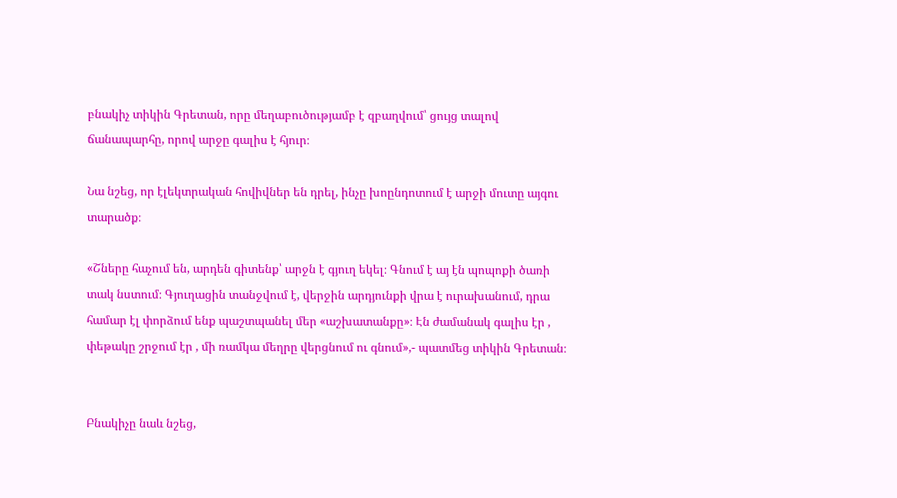բնակիչ տիկին Գրետան, որը մեղաբուծությամբ է զբաղվում՝ ցույց տալով ճանապարհը, որով արջը գալիս է հյուր։

Նա նշեց, որ էլեկտրական հովիվներ են դրել, ինչը խոընդոտում է արջի մուտը այգու տարածք։

«Շները հաչում են, արդեն գիտենք՝ արջն է գյուղ եկել։ Գնում է այ էն պոպոքի ծառի տակ նստում։ Գյուղացին տանջվում է, վերջին արդյունքի վրա է ուրախանում, դրա համար էլ փորձում ենք պաշտպանել մեր «աշխատանքը»։ Էն ժամանակ գալիս էր , փեթակը շրջում էր , մի ռամկա մեղրը վերցնում ու գնում»,- պատմեց տիկին Գրետան։


Բնակիչը նաև նշեց,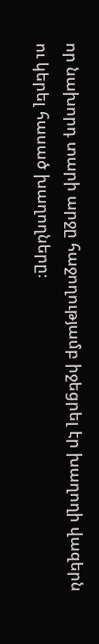որ նախորդ տարի արջը հաջողությամբ իջեցրել էր խաղողի վազերն ու կերել հասած խաղողները։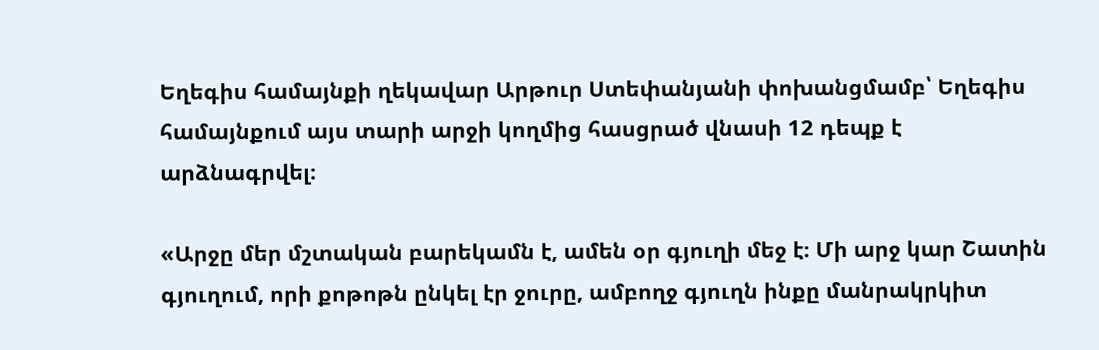Եղեգիս համայնքի ղեկավար Արթուր Ստեփանյանի փոխանցմամբ՝ Եղեգիս համայնքում այս տարի արջի կողմից հասցրած վնասի 12 դեպք է արձնագրվել։

«Արջը մեր մշտական բարեկամն է, ամեն օր գյուղի մեջ է։ Մի արջ կար Շատին գյուղում, որի քոթոթն ընկել էր ջուրը, ամբողջ գյուղն ինքը մանրակրկիտ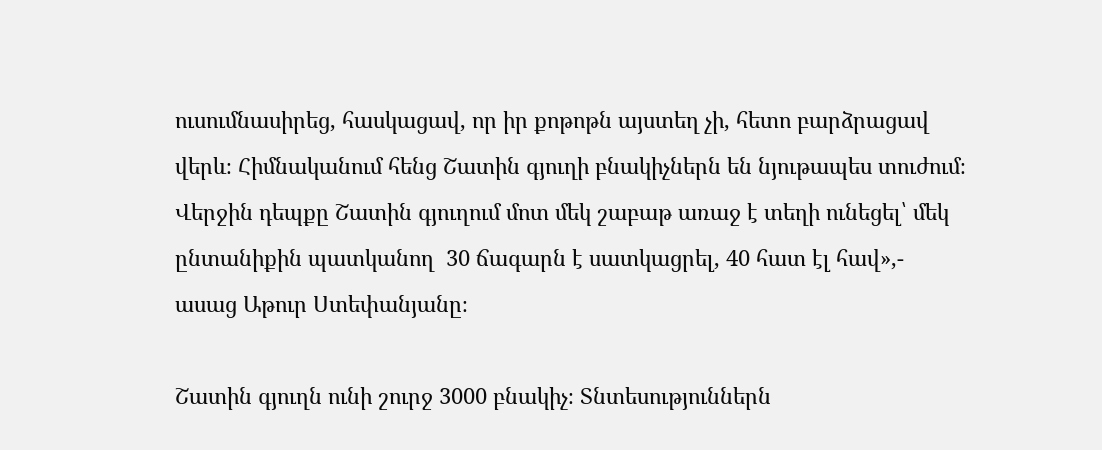ուսումնասիրեց, հասկացավ, որ իր քոթոթն այստեղ չի, հետո բարձրացավ վերև։ Հիմնականում հենց Շատին գյուղի բնակիչներն են նյութապես տուժում։ Վերջին դեպքը Շատին գյուղում մոտ մեկ շաբաթ առաջ է տեղի ունեցել՝ մեկ ընտանիքին պատկանող  30 ճագարն է սատկացրել, 40 հատ էլ հավ»,- ասաց Աթուր Ստեփանյանը։

Շատին գյուղն ունի շուրջ 3000 բնակիչ։ Տնտեսություններն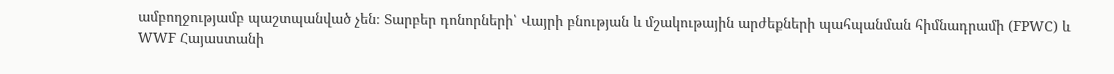ամբողջությամբ պաշտպանված չեն։ Տարբեր դոնորների՝ Վայրի բնության և մշակութային արժեքների պահպանման հիմնադրամի (FPWC) և WWF Հայաստանի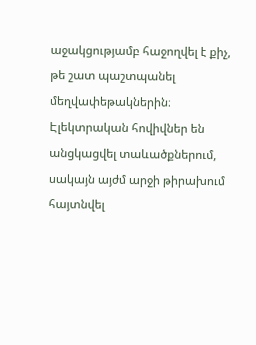աջակցությամբ հաջողվել է քիչ, թե շատ պաշտպանել մեղվափեթակներին։ Էլեկտրական հովիվներ են անցկացվել տաևածքներում, սակայն այժմ արջի թիրախում հայտնվել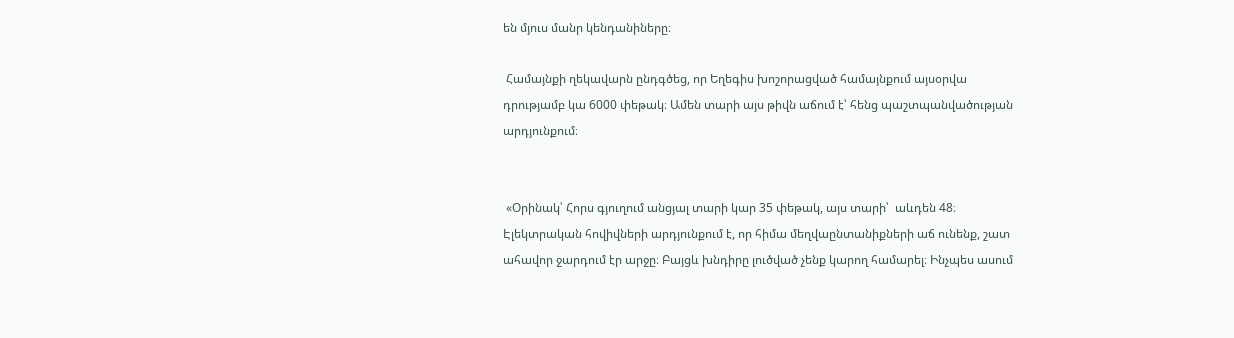են մյուս մանր կենդանիները։

 Համայնքի ղեկավարն ընդգծեց, որ Եղեգիս խոշորացված համայնքում այսօրվա դրությամբ կա 6000 փեթակ։ Ամեն տարի այս թիվն աճում է՝ հենց պաշտպանվածության արդյունքում։


 «Օրինակ՝ Հորս գյուղում անցյալ տարի կար 35 փեթակ, այս տարի՝  աևդեն 48։ Էլեկտրական հովիվների արդյունքում է, որ հիմա մեղվաընտանիքների աճ ունենք, շատ ահավոր ջարդում էր արջը։ Բայցև խնդիրը լուծված չենք կարող համարել։ Ինչպես ասում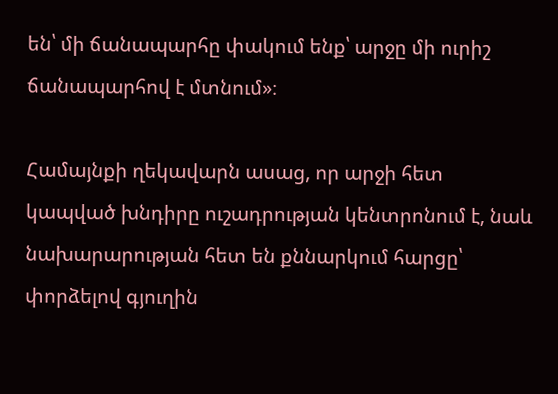են՝ մի ճանապարհը փակում ենք՝ արջը մի ուրիշ ճանապարհով է մտնում»։

Համայնքի ղեկավարն ասաց, որ արջի հետ կապված խնդիրը ուշադրության կենտրոնում է, նաև նախարարության հետ են քննարկում հարցը՝ փորձելով գյուղին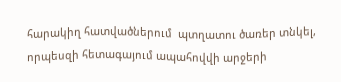հարակիղ հատվածներում  պտղատու ծառեր տնկել, որպեսզի հետագայում ապահովվի արջերի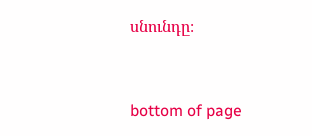սնունդը։



bottom of page